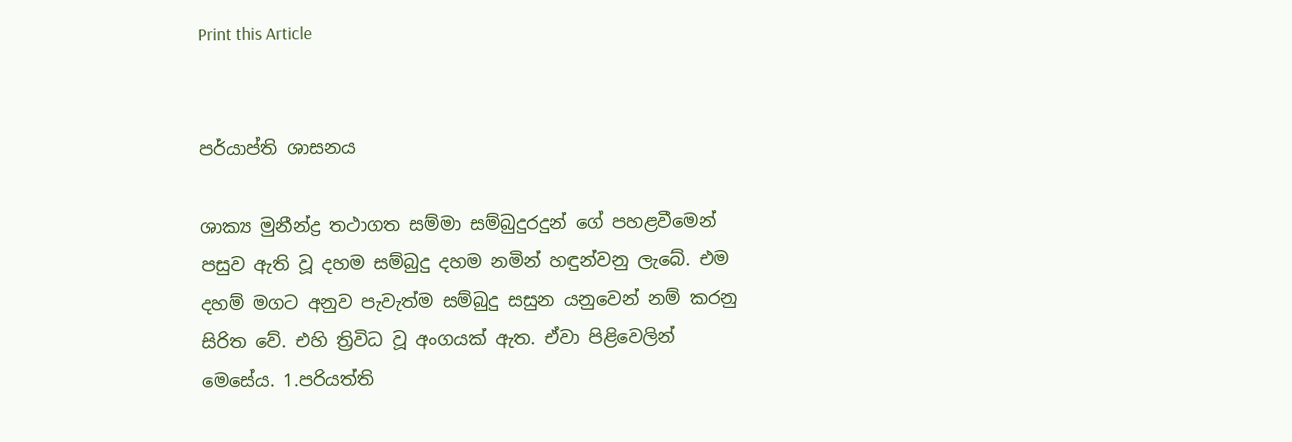Print this Article


පර්යාප්ති ශාසනය

ශාක්‍ය මුනීන්ද්‍ර තථාගත සම්මා සම්බුදුරදුන් ගේ පහළවීමෙන් පසුව ඇති වූ දහම සම්බුදු දහම නමින් හඳුන්වනු ලැබේ. එම දහම් මගට අනුව පැවැත්ම සම්බුදු සසුන යනුවෙන් නම් කරනු සිරිත වේ. එහි ත්‍රිවිධ වූ අංගයක් ඇත. ඒවා පිළිවෙලින් මෙසේය. 1.පරියත්ති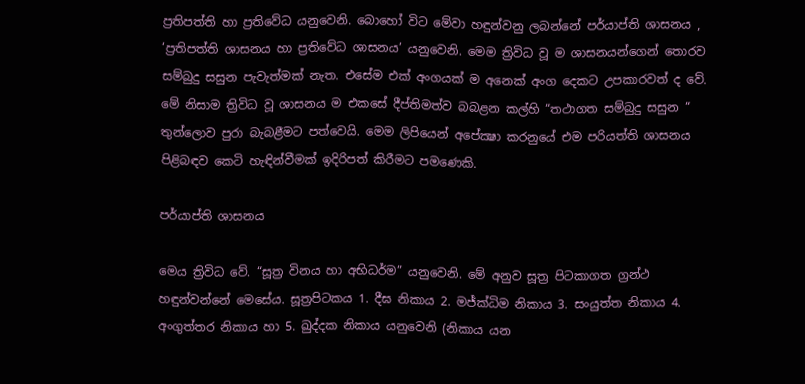ප්‍රතිපත්ති හා ප්‍රතිවේධ යනුවෙනි. බොහෝ විට මේවා හඳුන්වනු ලබන්නේ පර්යාප්ති ශාසනය , ‘ප්‍රතිපත්ති ශාසනය හා ප්‍රතිවේධ ශාසනය’ යනුවෙනි. මෙම ත්‍රිවිධ වූ ම ශාසනයන්ගෙන් තොරව සම්බුදු සසුන පැවැත්මක් නැත. එසේම එක් අංගයක් ම අනෙක් අංග දෙකට උපකාරවත් ද වේ. මේ නිසාම ත්‍රිවිධ වූ ශාසනය ම එකසේ දීප්තිමත්ව බබළන කල්හි “තථාගත සම්බුදු සසුන “ තුන්ලොව පුරා බැබළීමට පත්වෙයි. මෙම ලිපියෙන් අපේක්‍ෂා කරනුයේ එම පරියත්ති ශාසනය පිළිබඳව කෙටි හැඳින්වීමක් ඉදිරිපත් කිරීමට පමණෙකි.

පර්යාප්ති ශාසනය

මෙය ත්‍රිවිධ වේ. “සූත්‍ර විනය හා අභිධර්ම” යනුවෙනි. මේ අනුව සූත්‍ර පිටකාගත ග්‍රන්ථ හඳුන්වන්නේ මෙසේය. සූත්‍රපිටකය 1. දීඝ නිකාය 2. මජ්ක්‍ධිම නිකාය 3. සංයුත්ත නිකාය 4. අංගුත්තර නිකාය හා 5. ඛුද්දක නිකාය යනුවෙනි (නිකාය යන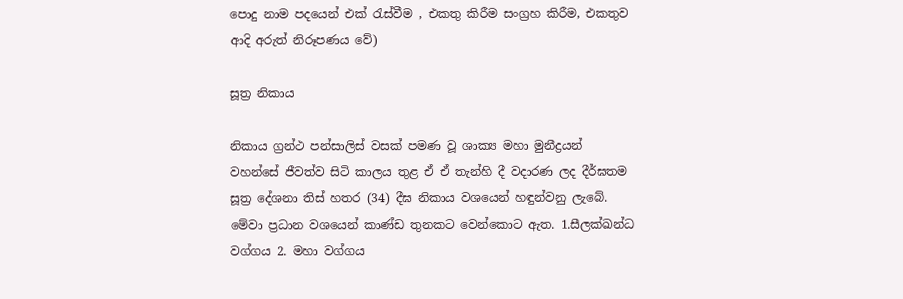පොදු නාම පදයෙන් එක් රැස්වීම , එකතු කිරීම සංග්‍රහ කිරීම, එකතුව ආදි අරුත් නිරූපණය වේ)

සූත්‍ර නිකාය

නිකාය ග්‍රන්ථ පන්සාලිස් වසක් පමණ වූ ශාක්‍ය මහා මුනීද්‍රයන් වහන්සේ ජීවත්ව සිටි කාලය තුළ ඒ ඒ තැන්හි දී වදාරණ ලද දීර්ඝතම සූත්‍ර දේශනා තිස් හතර (34) දීඝ නිකාය වශයෙන් හඳුන්වනු ලැබේ. මේවා ප්‍රධාන වශයෙන් කාණ්ඩ තුනකට වෙන්කොට ඇත. 1.සීලක්ඛන්ධ වග්ගය 2. මහා වග්ගය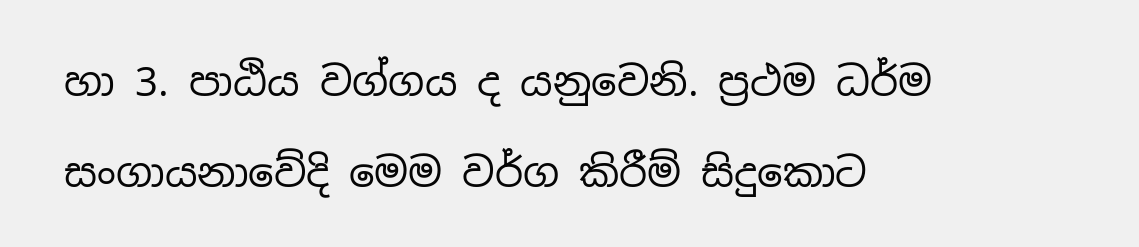හා 3. පාඨිය වග්ගය ද යනුවෙනි. ප්‍රථම ධර්ම සංගායනාවේදි මෙම වර්ග කිරීම් සිදුකොට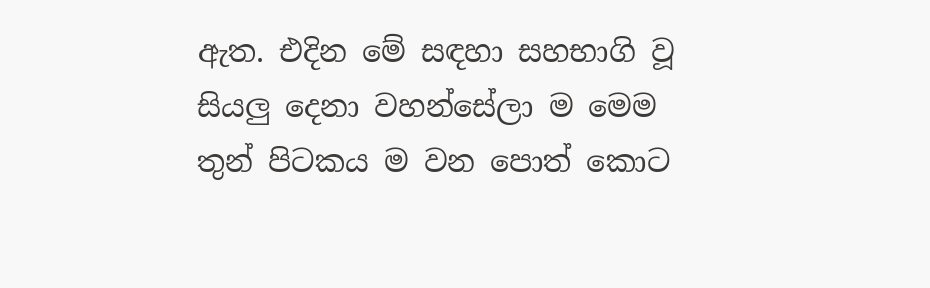ඇත. එදින මේ සඳහා සහභාගි වූ සියලු දෙනා වහන්සේලා ම මෙම තුන් පිටකය ම වන පොත් කොට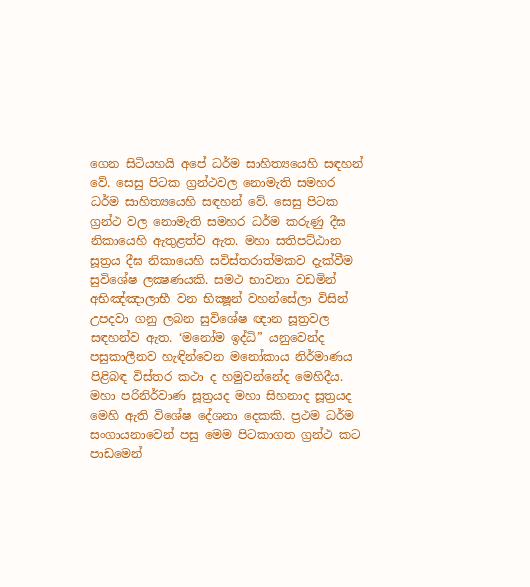ගෙන සිටියහයි අපේ ධර්ම සාහිත්‍යයෙහි සඳහන් වේ. සෙසු පිටක ග්‍රන්ථවල නොමැති සමහර ධර්ම සාහිත්‍යයෙහි සඳහන් වේ. සෙසු පිටක ග්‍රන්ථ වල නොමැති සමහර ධර්ම කරුණු දීඝ නිකායෙහි ඇතුළත්ව ඇත. මහා සතිපට්ඨාන සූත්‍රය දීඝ නිකායෙහි සවිස්තරාත්මකව දැක්වීම සුවිශේෂ ලක්‍ෂණයකි. සමථ භාවනා වඩමින් අභිඤ්ඤාලාභී වන භික්‍ෂූන් වහන්සේලා විසින් උපදවා ගනු ලබන සුවිශේෂ ඥාන සූත්‍රවල සඳහන්ව ඇත. ‘මනෝම ඉද්ධි” යනුවෙන්ද පසුකාලීනව හැඳින්වෙන මනෝකාය නිර්මාණය පිළිබඳ විස්තර කථා ද හමුවන්නේද මෙහිදීය. මහා පරිනිර්වාණ සූත්‍රයද මහා සිහනාද සූත්‍රයද මෙහි ඇති විශේෂ දේශනා දෙකකි. ප්‍රථම ධර්ම සංගායනාවෙන් පසු මෙම පිටකාගත ග්‍රන්ථ කට පාඩමෙන්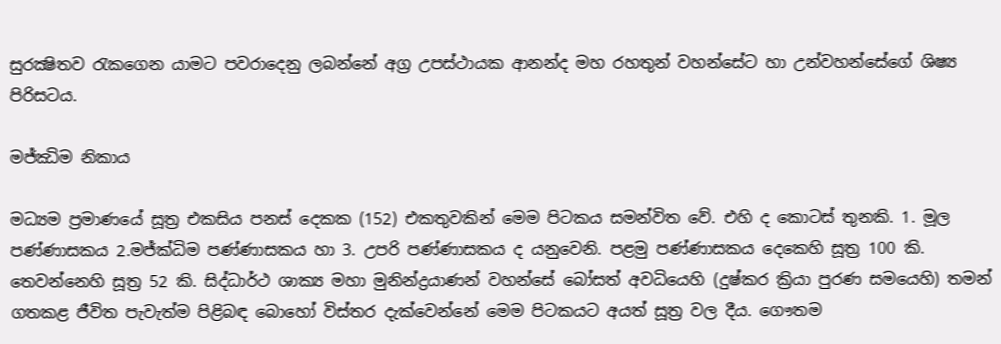සුරක්‍ෂිතව රැකගෙන යාමට පවරාදෙනු ලබන්නේ අග්‍ර උපස්ථායක ආනන්ද මහ රහතුන් වහන්සේට හා උන්වහන්සේගේ ශිෂ්‍ය පිරිසටය.

මජ්ඣිම නිකාය

මධ්‍යම ප්‍රමාණයේ සූත්‍ර එකසිය පනස් දෙකක (152) එකතුවකින් මෙම පිටකය සමන්විත වේ. එහි ද කොටස් තුනකි. 1. මූල පණ්ණාසකය 2.මජ්ක්‍ධිම පණ්ණාසකය හා 3. උපරි පණ්ණාසකය ද යනුවෙනි. පළමු පණ්ණාසකය දෙකෙහි සූත්‍ර 100 කි. තෙවන්නෙහි සූත්‍ර 52 කි. සිද්ධාර්ථ ශාක්‍ය මහා මුනින්ද්‍රයාණන් වහන්සේ බෝසත් අවධියෙහි (දුෂ්කර ක්‍රියා පුරණ සමයෙහි) තමන් ගතකළ ජීවිත පැවැත්ම පිළිබඳ බොහෝ විස්තර දැක්වෙන්නේ මෙම පිටකයට අයත් සූත්‍ර වල දීය. ගෞතම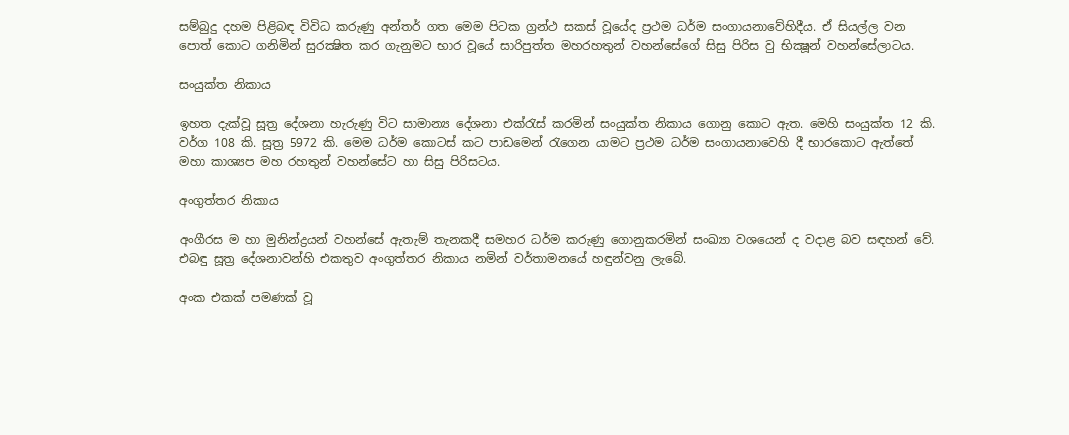සම්බුදු දහම පිළිබඳ විවිධ කරුණු අන්තර් ගත මෙම පිටක ග්‍රන්ථ සකස් වූයේද ප්‍රථම ධර්ම සංගායනාවේහිදීය. ඒ සියල්ල වන පොත් කොට ගනිමින් සුරක්‍ෂිත කර ගැනුමට භාර වූයේ සාරිපුත්ත මහරහතුන් වහන්සේගේ සිසු පිරිස වු භික්‍ෂූන් වහන්සේලාටය.

සංයුක්ත නිකාය

ඉහත දැක්වූ සූත්‍ර දේශනා හැරුණු විට සාමාන්‍ය දේශනා එක්රැස් කරමින් සංයුක්ත නිකාය ගොනු කොට ඇත. මෙහි සංයුක්ත 12 කි. වර්ග 108 කි. සූත්‍ර 5972 කි. මෙම ධර්ම කොටස් කට පාඩමෙන් රැගෙන යාමට ප්‍රථම ධර්ම සංගායනාවෙහි දී භාරකොට ඇත්තේ මහා කාශ්‍යප මහ රහතුන් වහන්සේට හා සිසු පිරිසටය.

අංගුත්තර නිකාය

අංගීරස ම හා මුනින්ද්‍රයන් වහන්සේ ඇතැම් තැනකදී සමහර ධර්ම කරුණු ගොනුකරමින් සංඛ්‍යා වශයෙන් ද වදාළ බව සඳහන් වේ. එබඳු සූත්‍ර දේශනාවන්හි එකතුව අංගුත්තර නිකාය නමින් වර්තාමනයේ හඳුන්වනු ලැබේ.

අංක එකක් පමණක් වූ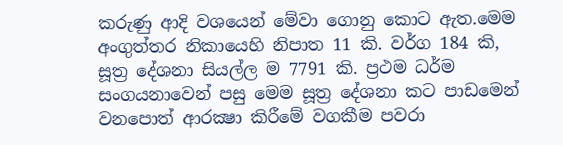කරුණු ආදි වශයෙන් මේවා ගොනු කොට ඇත.මෙම අංගුත්තර නිකායෙහි නිපාත 11 කි. වර්ග 184 කි, සූත්‍ර දේශනා සියල්ල ම 7791 කි. ප්‍රථම ධර්ම සංගයනාවෙන් පසු මෙම සූත්‍ර දේශනා කට පාඩමෙන් වනපොත් ආරක්‍ෂා කිරීමේ වගකීම පවරා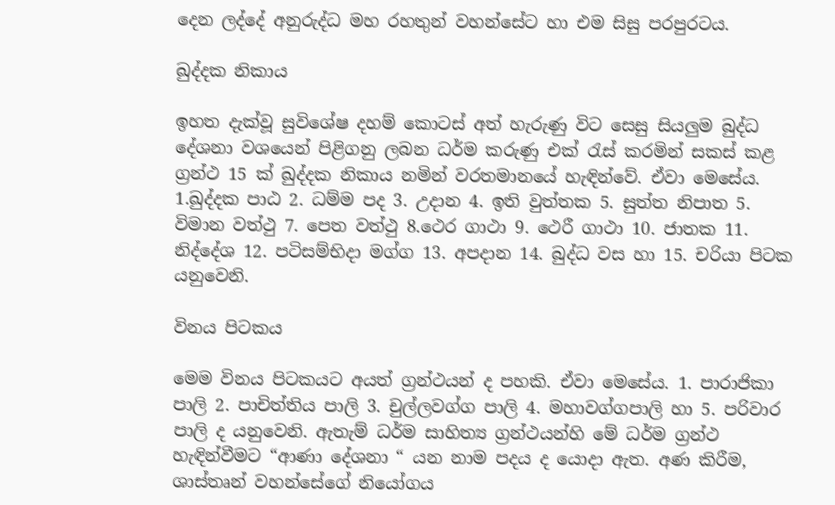දෙන ලද්දේ අනුරුද්ධ මහ රහතුන් වහන්සේට හා එම සිසු පරපුරටය.

ඛුද්දක නිකාය

ඉහත දැක්වූ සුවිශේෂ දහම් කොටස් අත් හැරුණු විට සෙසු සියලුම බුද්ධ දේශනා වශයෙන් පිළිගනු ලබන ධර්ම කරුණු එක් රැස් කරමින් සකස් කළ ග්‍රන්ථ 15 ක් ඛුද්දක නිකාය නමින් වරතමානයේ හැඳින්වේ. ඒවා මෙසේය. 1.ඛුද්දක පාඨ 2. ධම්ම පද 3. උදාන 4. ඉති වුත්තක 5. සුත්ත නිපාත 5. විමාන වත්ථු 7. පෙත වත්ථු 8.ථෙර ගාථා 9. ථෙරී ගාථා 10. ජාතක 11. නිද්දේශ 12. පටිසම්භිදා මග්ග 13. අපදාන 14. බුද්ධ වස හා 15. චරියා පිටක යනුවෙනි.

විනය පිටකය

මෙම විනය පිටකයට අයත් ග්‍රන්ථයන් ද පහකි. ඒවා මෙසේය. 1. පාරාජිකා පාලි 2. පාචිත්තිය පාලි 3. චුල්ලවග්ග පාලි 4. මහාවග්ගපාලි හා 5. පරිවාර පාලි ද යනුවෙනි. ඇතැම් ධර්ම සාහිත්‍ය ග්‍රන්ථයන්හි මේ ධර්ම ග්‍රන්ථ හැඳින්වීමට “ආණා දේශනා “ යන නාම පදය ද යොදා ඇත. අණ කිරීම, ශාස්තෘන් වහන්සේගේ නියෝගය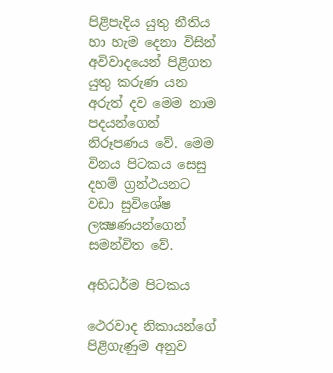පිළිපැදිය යුතු නීතිය හා හැම දෙනා විසින් අවිවාදයෙන් පිළිගත යුතු කරුණ යන අරුත් දව මෙම නාම පදයන්ගෙන් නිරූපණය වේ. මෙම විනය පිටකය සෙසු දහම් ග්‍රන්ථයනට වඩා සුවිශේෂ ලක්‍ෂණයන්ගෙන් සමන්විත වේ.

අභිධර්ම පිටකය

ථෙරවාද නිකායන්ගේ පිළිගැණුම අනුව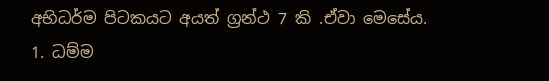අභිධර්ම පිටකයට අයත් ග්‍රන්ථ 7 කි .ඒවා මෙසේය. 1. ධම්ම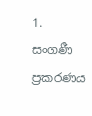1. සංගණී ප්‍රකරණය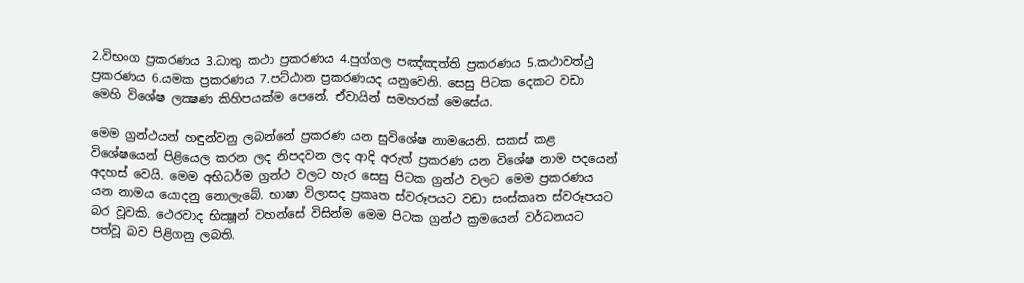2.විභංග ප්‍රකරණය 3.ධාතු කථා ප්‍රකරණය 4.පුග්ගල පඤ්ඤත්ති ප්‍රකරණය 5.කථාවත්ථු ප්‍රකරණය 6.යමක ප්‍රකරණය 7.පට්ඨාන ප්‍රකරණයද යනුවෙනි. සෙසු පිටක දෙකට වඩා මෙහි විශේෂ ලක්‍ෂණ කිහිපයක්ම පෙනේ. ඒවායින් සමහරක් මෙසේය.

මෙම ග්‍රන්ථයන් හඳුන්වනු ලබන්නේ ප්‍රකරණ යන සුවිශේෂ නාමයෙනි. සකස් කළ විශේෂයෙන් පිළියෙල කරන ලද නිපදවන ලද ආදි අරුත් ප්‍රකරණ යන විශේෂ නාම පදයෙන් අදහස් වෙයි. මෙම අභිධර්ම ග්‍රන්ථ වලට හැර සෙසු පිටක ග්‍රන්ථ වලට මෙම ප්‍රකරණය යන නාමය යොදනු නොලැබේ. භාෂා විලාසද ප්‍රකෘත ස්වරූපයට වඩා සංස්කෘත ස්වරූපයට බර වූවකි. ථෙරවාද භික්‍ෂූන් වහන්සේ විසින්ම මෙම පිටක ග්‍රන්ථ ක්‍රමයෙන් වර්ධනයට පත්වූ බව පිළිගනු ලබති.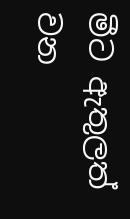මීට ඇතුලත් වන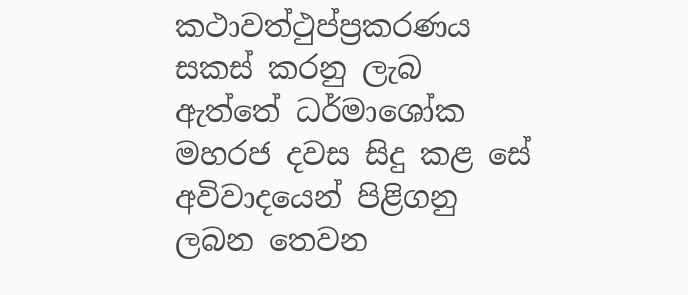කථාවත්ථුප්ප්‍රකරණය සකස් කරනු ලැබ ඇත්තේ ධර්මාශෝක මහරජ දවස සිදු කළ සේ අවිවාදයෙන් පිළිගනු ලබන තෙවන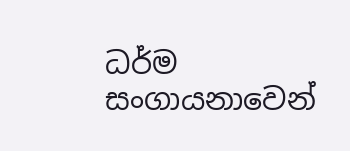ධර්ම සංගායනාවෙන්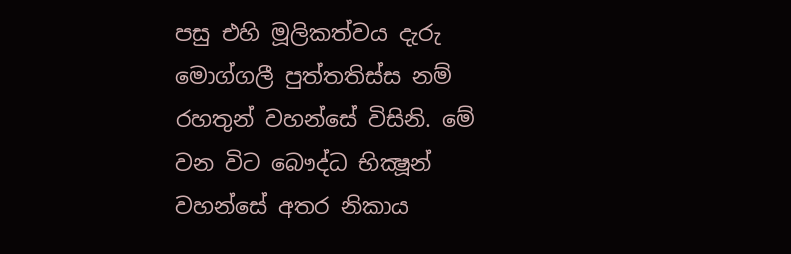පසු එහි මූලිකත්වය දැරු මොග්ගලී පුත්තතිස්ස නම් රහතුන් වහන්සේ විසිනි. මේ වන විට බෞද්ධ භික්‍ෂූන් වහන්සේ අතර නිකාය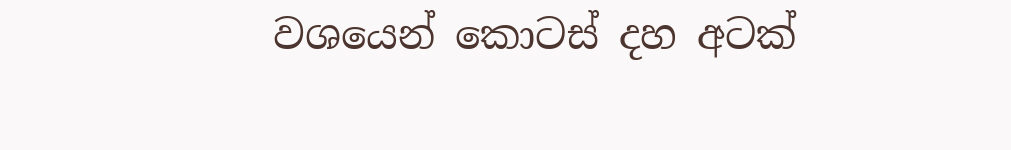වශයෙන් කොටස් දහ අටක්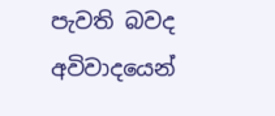පැවති බවද අවිවාදයෙන්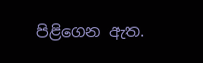පිළිගෙන ඇත.